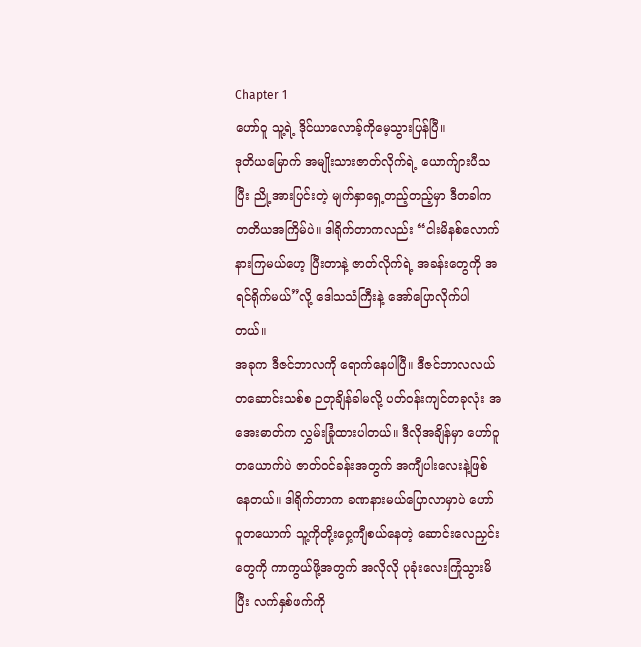Chapter 1
ဟော်ဝူ သူ့ရဲ့ ဒိုင်ယာလောခ့်ကိုမေ့သွားပြန်ပြီ။
ဒုတိယမြောက် အမျိုးသားဇာတ်လိုက်ရဲ့ ယောက်ျားပီသပြီး ညို့အားပြင်းတဲ့ မျက်နှာရှေ့တည့်တည့်မှာ ဒီတခါက တတိယအကြိမ်ပဲ။ ဒါရိုက်တာကလည်း “ငါးမိနစ်လောက်နားကြမယ်ဟေ့ ပြီးတာနဲ့ ဇာတ်လိုက်ရဲ့ အခန်းတွေကို အရင်ရိုက်မယ်”လို့ ဒေါသသံကြီးနဲ့ အော်ပြောလိုက်ပါတယ်။
အခုက ဒီဇင်ဘာလကို ရောက်နေပါပြီ။ ဒီဇင်ဘာလလယ် တဆောင်းသစ်စ ဉတုချိန်ခါမလို့ ပတ်ဝန်းကျင်တခုလုံး အအေးဓာတ်က လွှမ်းခြုံထားပါတယ်။ ဒီလိုအချိန်မှာ ဟော်ဝူတယောက်ပဲ ဇာတ်ဝင်ခန်းအတွက် အကျီပါးလေးနဲ့ဖြစ်နေတယ်။ ဒါရိုက်တာက ခဏနားမယ်ပြောလာမှာပဲ ဟော်ဝူတယောက် သူ့ကိုတို့းဝှေ့ကျီစယ်နေတဲ့ ဆောင်းလေညှင်းတွေကို ကာကွယ်ဖို့အတွက် အလိုလို ပုခုံးလေးကြုံသွားမိပြီး လက်နှစ်ဖက်ကို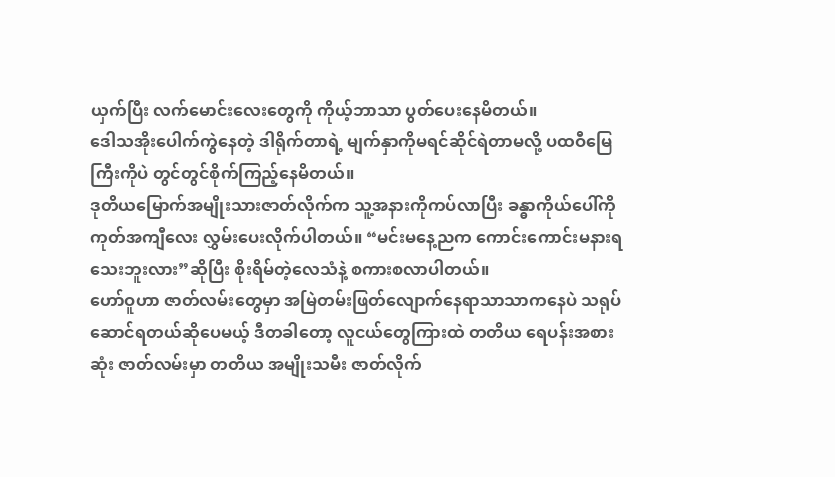ယှက်ပြီး လက်မောင်းလေးတွေကို ကိုယ့်ဘာသာ ပွတ်ပေးနေမိတယ်။
ဒေါသအိုးပေါက်ကွဲနေတဲ့ ဒါရိုက်တာရဲ့ မျက်နှာကိုမရင်ဆိုင်ရဲတာမလို့ ပထဝီမြေကြီးကိုပဲ တွင်တွင်စိုက်ကြည့်နေမိတယ်။
ဒုတိယမြောက်အမျိုးသားဇာတ်လိုက်က သူ့အနားကိုကပ်လာပြီး ခန္ဓာကိုယ်ပေါ်ကို ကုတ်အကျီလေး လွှမ်းပေးလိုက်ပါတယ်။ “မင်းမနေ့ညက ကောင်းကောင်းမနားရသေးဘူးလား”ဆိုပြီး စိုးရိမ်တဲ့လေသံနဲ့ စကားစလာပါတယ်။
ဟော်ဝူဟာ ဇာတ်လမ်းတွေမှာ အမြဲတမ်းဖြတ်လျောက်နေရာသာသာကနေပဲ သရုပ်ဆောင်ရတယ်ဆိုပေမယ့် ဒီတခါတော့ လူငယ်တွေကြားထဲ တတိယ ရေပန်းအစားဆုံး ဇာတ်လမ်းမှာ တတိယ အမျိုးသမီး ဇာတ်လိုက်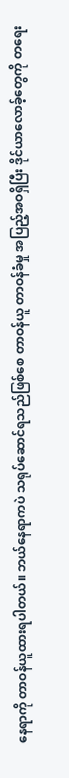နေရာကို တာဝန်ယူထားရပါတယ်။ ဘယ်နေရာကပဲ သရုပ်ဆောင်ရသည်ဖြစ်စေ တာဝန်ယူ တာဝန်ခံမှု အပြည့်အဝရှိပြီး ဒိုင်ယာလောခ့်တွေကို တရေး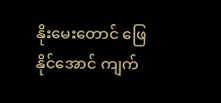နိုးမေးတောင် ဖြေနိုင်အောင် ကျက်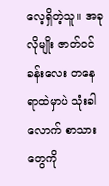လေ့ရှိတဲ့သူ။ အခုလိုမျိုး ဇာတ်ဝင်ခန်းလေး တနေရာထဲမှာပဲ သုံးခါလောက် စာသားတွေကို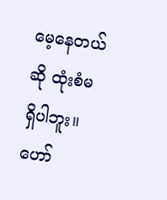မေ့နေတယ်ဆို ထုံးစံမရှိပါဘူး။
ဟော်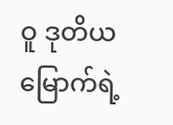ဝူ ဒုတိယမြောက်ရဲ့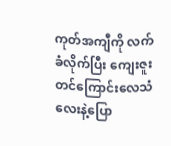ကုတ်အကျီကို လက်ခံလိုက်ပြီး ကျေးဇူးတင်ကြောင်းလေသံလေးနဲ့ပြော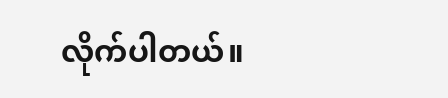လိုက်ပါတယ်။